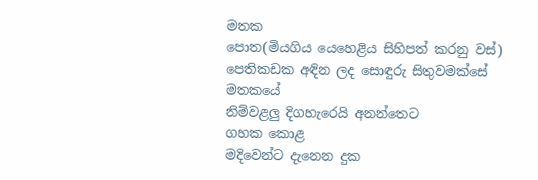මතක
පොත(මියගිය යෙහෙළිය සිහිපත් කරනු වස්)
පෙතිකඩක අඳින ලද සොඳුරු සිතුවමක්සේ
මතකයේ
නිම්වළලු දිගහැරෙයි අනන්තෙට
ගහක කොළ
මදිවෙන්ට දැනෙන දුක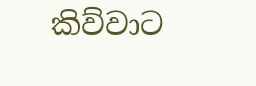කිව්වාට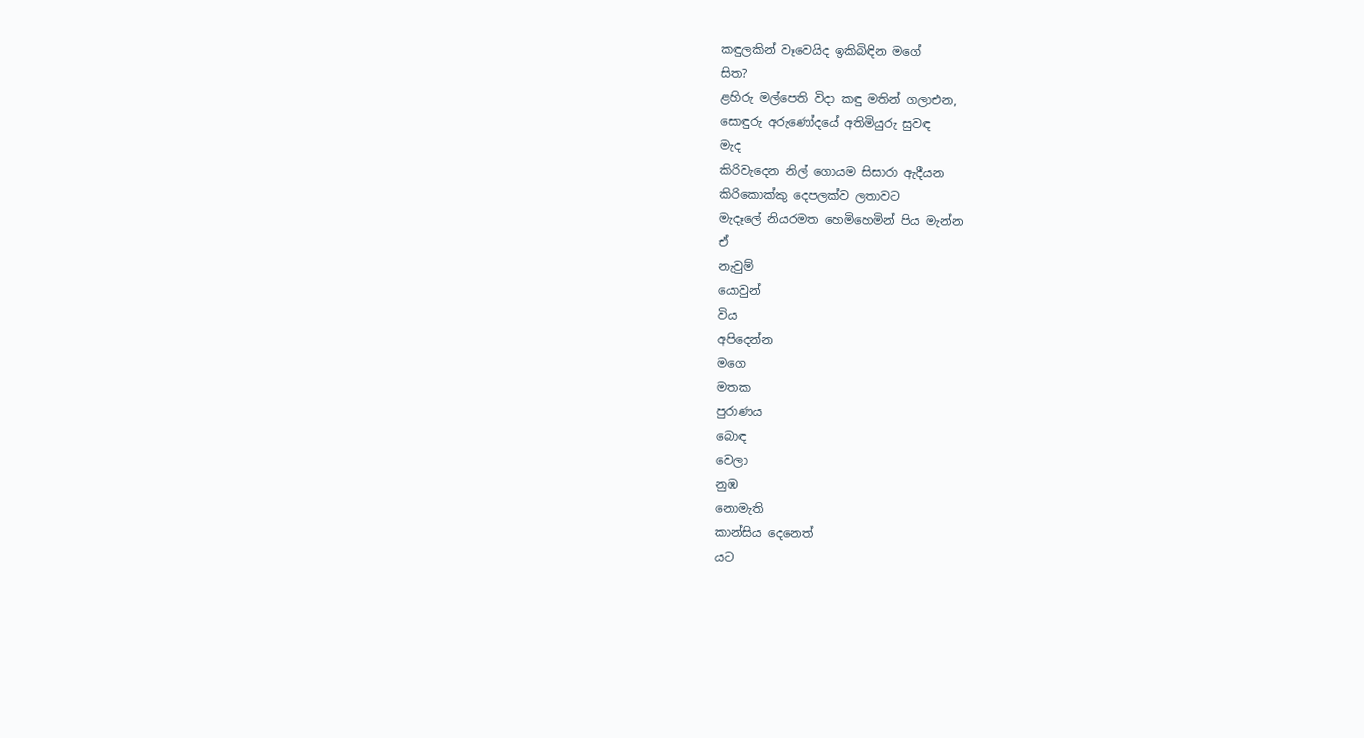කඳුලකින් වෑවෙයිද ඉකිබිඳින මගේ
සිත?
ළහිරු මල්පෙති විදා කඳු මතින් ගලාඑන,
සොඳුරු අරුණෝදයේ අතිමියුරු සුවඳ
මැද
කිරිවැදෙන නිල් ගොයම සිසාරා ඇදීයන
කිරිකොක්කු දෙපලක්ව ලතාවට
මැදෑලේ නියරමත හෙමිහෙමින් පිය මැන්න
ඒ
නැවුම්
යොවුන්
විය
අපිදෙන්න
මගෙ
මතක
පුරාණය
බොඳ
වෙලා
නුඹ
නොමැති
කාන්සිය දෙනෙත්
යට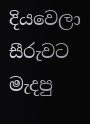දියවෙලා
සීරුවට
මැදපු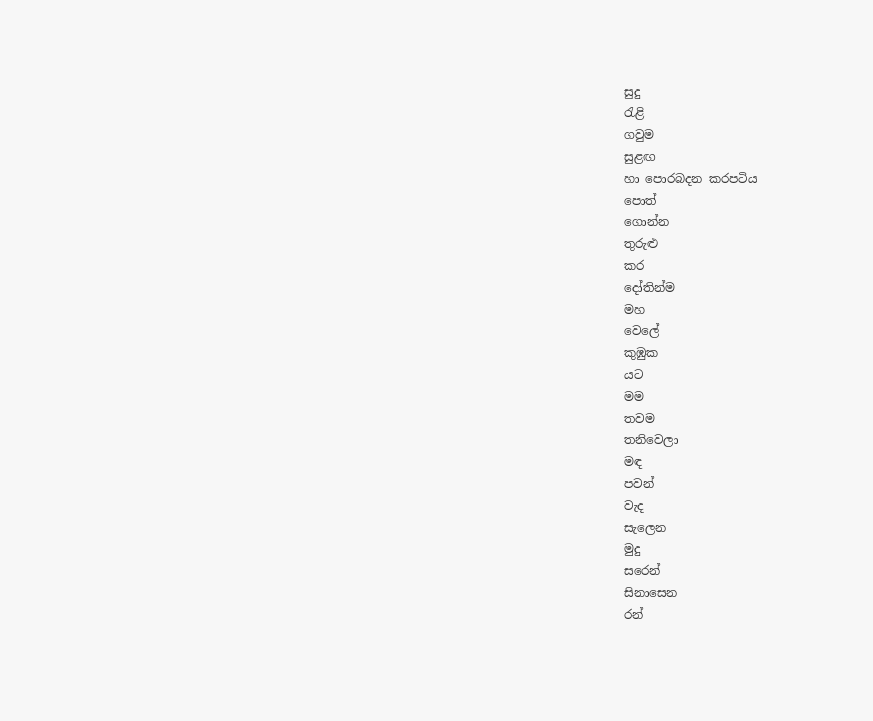සුදු
රැළි
ගවුම
සුළඟ
හා පොරබදන කරපටිය
පොත්
ගොන්න
තුරුළු
කර
දෝතින්ම
මහ
වෙලේ
කුඹුක
යට
මම
තවම
තනිවෙලා
මඳ
පවන්
වැද
සැලෙන
මුදු
සරෙන්
සිනාසෙන
රන්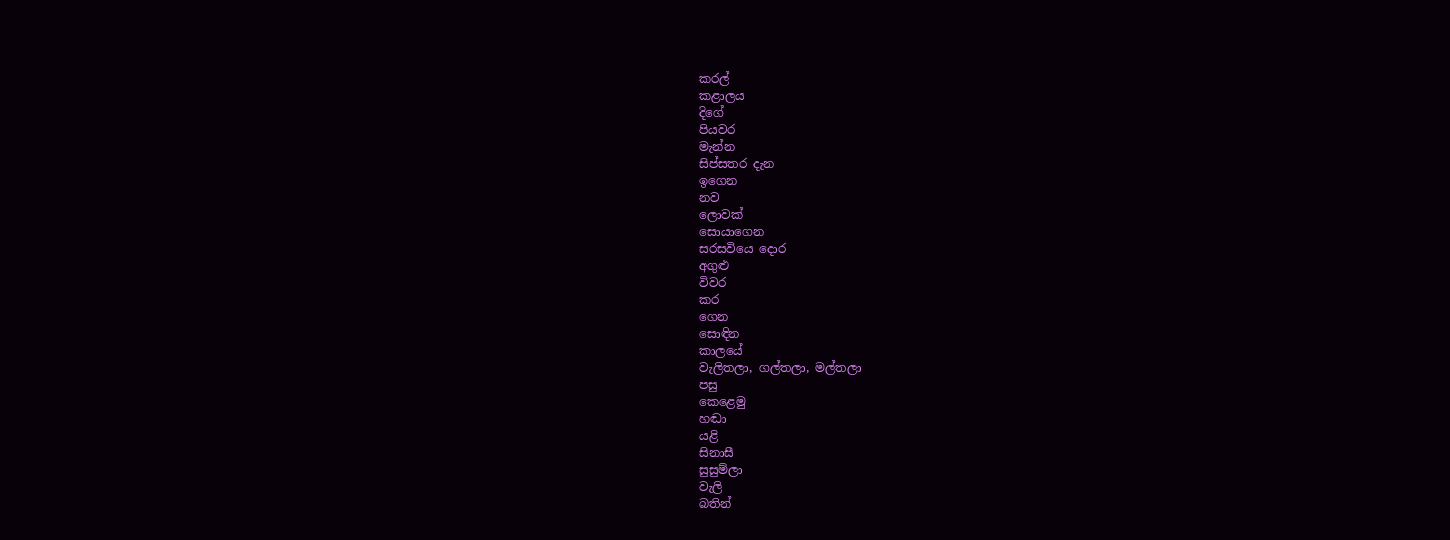කරල්
කළාලය
දිගේ
පියවර
මැන්න
සිප්සතර දැන
ඉගෙන
නව
ලොවක්
සොයාගෙන
සරසවියෙ දොර
අගුළු
විවර
කර
ගෙන
සොඳින
කාලයේ
වැලිතලා, ගල්තලා, මල්තලා
පසු
කෙළෙමු
හඬා
යළි
සිනාසී
සුසුම්ලා
වැලි
බතින්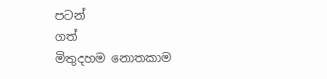පටන්
ගත්
මිතුදහම නොතකාම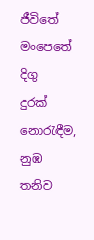ජීවිතේ
මංපෙතේ
දිගු
දුරක්
නොරැඳීම,
නුඹ
තනිව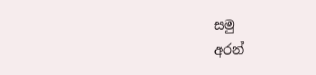සමු
අරන්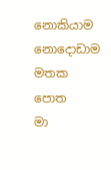නොකියාම නොදොඩාම
මතක
පොත
මා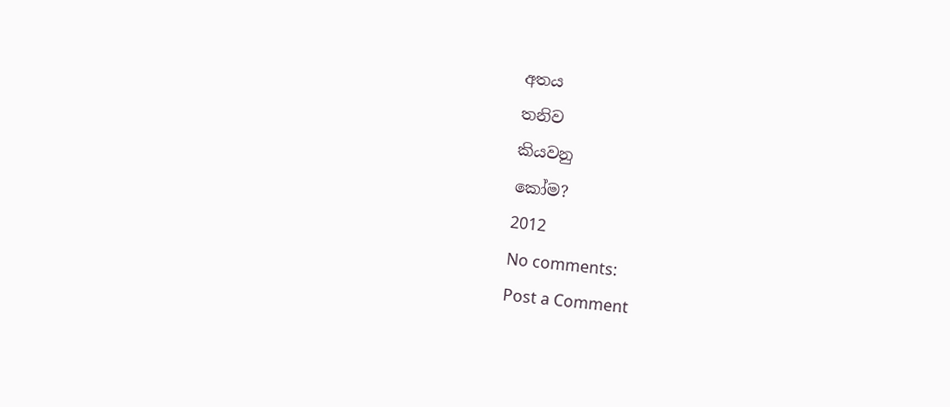අතය
තනිව
කියවනු
කෝම?
2012
No comments:
Post a Comment